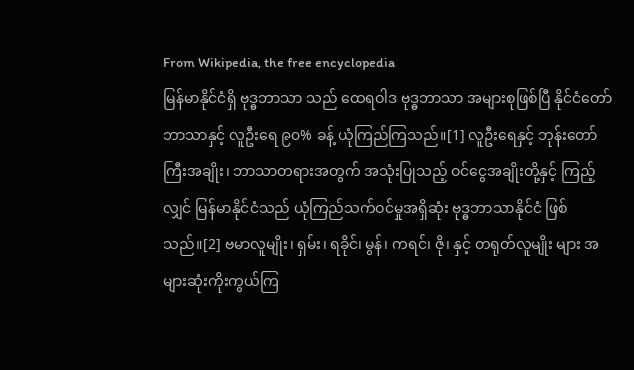From Wikipedia, the free encyclopedia
မြန်မာနိုင်ငံရှိ ဗုဒ္ဓဘာသာ သည် ထေရဝါဒ ဗုဒ္ဓဘာသာ အများစုဖြစ်ပြီ နိုင်ငံတော်ဘာသာနှင့် လူဦးရေ ၉၀% ခန့် ယုံကြည်ကြသည်။[1] လူဦးရေနှင့် ဘုန်းတော်ကြီးအချိုး၊ ဘာသာတရားအတွက် အသုံးပြုသည့် ဝင်ငွေအချိုးတို့နှင့် ကြည့်လျှင် မြန်မာနိုင်ငံသည် ယုံကြည်သက်ဝင်မှုအရှိဆုံး ဗုဒ္ဓဘာသာနိုင်ငံ ဖြစ်သည်။[2] ဗမာလူမျိုး၊ ရှမ်း၊ ရခိုင်၊ မွန်၊ ကရင်၊ ဇို၊ နှင့် တရုတ်လူမျိုး များ အများဆုံးကိုးကွယ်ကြ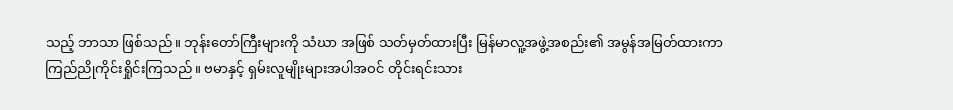သည့် ဘာသာ ဖြစ်သည်။ ဘုန်းတော်ကြီးများကို သံဃာ အဖြစ် သတ်မှတ်ထားပြီး မြန်မာလူ့အဖွဲ့အစည်း၏ အမွန်အမြတ်ထားကာ ကြည်ညိုကိုင်းရှိုင်းကြသည်။ ဗမာနှင့် ရှမ်းလူမျိုးများအပါအဝင် တိုင်းရင်းသား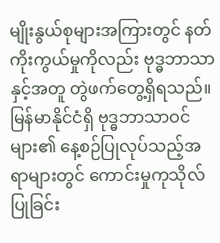မျိုးနွယ်စုများအကြားတွင် နတ်ကိုးကွယ်မှုကိုလည်း ဗုဒ္ဓဘာသာနှင့်အတူ တွဲဖက်တွေ့ရှိရသည်။
မြန်မာနိုင်ငံရှိ ဗုဒ္ဓဘာသာဝင်များ၏ နေ့စဉ်ပြုလုပ်သည့်အရာများတွင် ကောင်းမှုကုသိုလ်ပြုခြင်း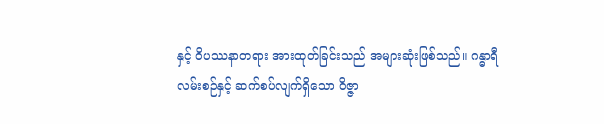နှင့် ဝိပဿနာတရား အားထုတ်ခြင်းသည် အများဆုံးဖြစ်သည်။ ဂန္ဓာရီလမ်းစဉ်နှင့် ဆက်စပ်လျက်ရှိသော ဝိဇ္ဇာ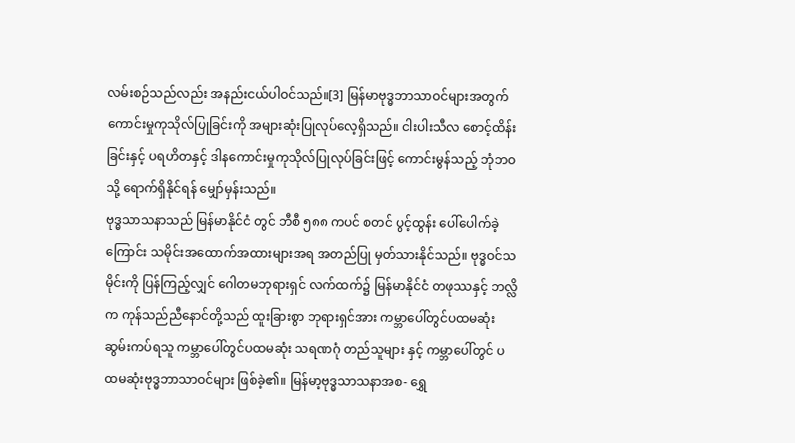လမ်းစဉ်သည်လည်း အနည်းငယ်ပါဝင်သည်။[3] မြန်မာဗုဒ္ဓဘာသာဝင်များအတွက် ကောင်းမှုကုသိုလ်ပြုခြင်းကို အများဆုံးပြုလုပ်လေ့ရှိသည်။ ငါးပါးသီလ စောင့်ထိန်းခြင်းနှင့် ပရဟိတနှင့် ဒါနကောင်းမှုကုသိုလ်ပြုလုပ်ခြင်းဖြင့် ကောင်းမွန်သည့် ဘုံဘဝသို့ ရောက်ရှိနိုင်ရန် မျှော်မှန်းသည်။
ဗုဒ္ဓသာသနာသည် မြန်မာနိုင်ငံ တွင် ဘီစီ ၅၈၈ ကပင် စတင် ပွင့်ထွန်း ပေါ်ပေါက်ခဲ့ကြောင်း သမိုင်းအထောက်အထားများအရ အတည်ပြု မှတ်သားနိုင်သည်။ ဗုဒ္ဓဝင်သမိုင်းကို ပြန်ကြည့်လျှင် ဂေါတမဘုရားရှင် လက်ထက်၌ မြန်မာနိုင်ငံ တဖုဿနှင့် ဘလ္လိက ကုန်သည်ညီနောင်တို့သည် ထူးခြားစွာ ဘုရားရှင်အား ကမ္ဘာပေါ်တွင်ပထမဆုံး ဆွမ်းကပ်ရသူ ကမ္ဘာပေါ်တွင်ပထမဆုံး သရဏဂုံ တည်သူများ နှင့် ကမ္ဘာပေါ်တွင် ပထမဆုံးဗုဒ္ဓဘာသာဝင်များ ဖြစ်ခဲ့၏။ မြန်မာ့ဗုဒ္ဓသာသနာအစ- ရွှေ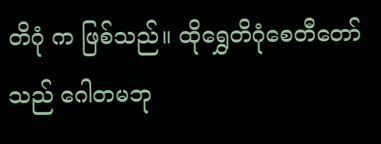တိဂုံ က ဖြစ်သည်။ ထိုရွှေတိဂုံစေတီတော် သည် ဂေါတမဘု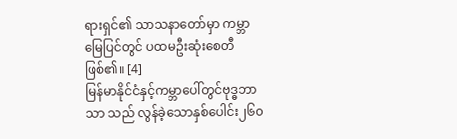ရားရှင်၏ သာသနာတော်မှာ ကမ္ဘာမြေပြင်တွင် ပထမဦးဆုံးစေတီဖြစ်၏။ [4]
မြန်မာနိုင်ငံနှင့်ကမ္ဘာပေါ်တွင်ဗုဒ္ဓဘာသာ သည် လွန်ခဲ့သောနှစ်ပေါင်း၂၆၀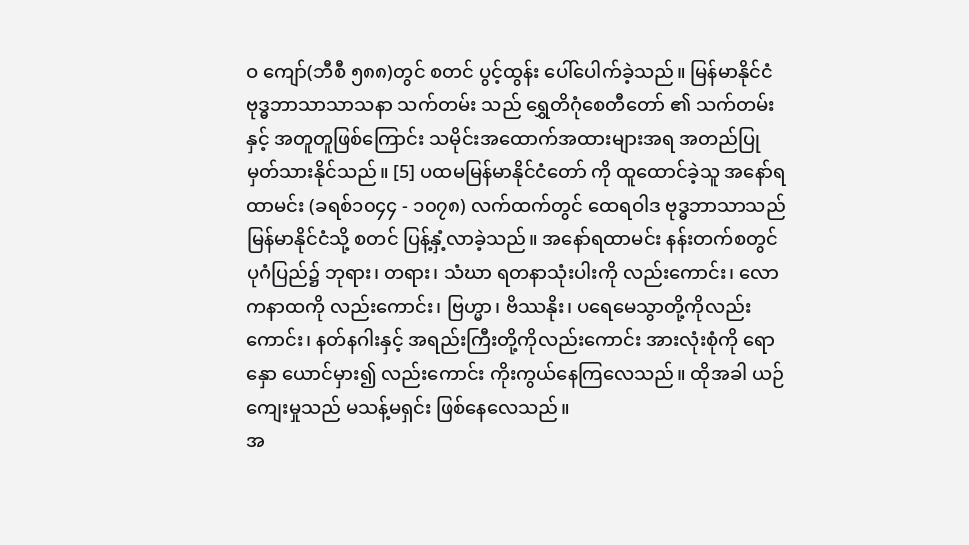ဝ ကျော်(ဘီစီ ၅၈၈)တွင် စတင် ပွင့်ထွန်း ပေါ်ပေါက်ခဲ့သည်။ မြန်မာနိုင်ငံဗုဒ္ဓဘာသာသာသနာ သက်တမ်း သည် ရွှေတိဂုံစေတီတော် ၏ သက်တမ်းနှင့် အတူတူဖြစ်ကြောင်း သမိုင်းအထောက်အထားများအရ အတည်ပြု မှတ်သားနိုင်သည်။ [5] ပထမမြန်မာနိုင်ငံတော် ကို ထူထောင်ခဲ့သူ အနော်ရထာမင်း (ခရစ်၁၀၄၄ - ၁၀၇၈) လက်ထက်တွင် ထေရဝါဒ ဗုဒ္ဓဘာသာသည် မြန်မာနိုင်ငံသို့ စတင် ပြန့်နှံ့လာခဲ့သည်။ အနော်ရထာမင်း နန်းတက်စတွင် ပုဂံပြည်၌ ဘုရား၊ တရား၊ သံဃာ ရတနာသုံးပါးကို လည်းကောင်း၊ လောကနာထကို လည်းကောင်း၊ ဗြဟ္မာ၊ ဗိဿနိုး၊ ပရေမေသွာတို့ကိုလည်းကောင်း၊ နတ်နဂါးနှင့် အရည်းကြီးတို့ကိုလည်းကောင်း အားလုံးစုံကို ရောနှော ယောင်မှား၍ လည်းကောင်း ကိုးကွယ်နေကြလေသည်။ ထိုအခါ ယဉ်ကျေးမှုသည် မသန့်မရှင်း ဖြစ်နေလေသည်။
အ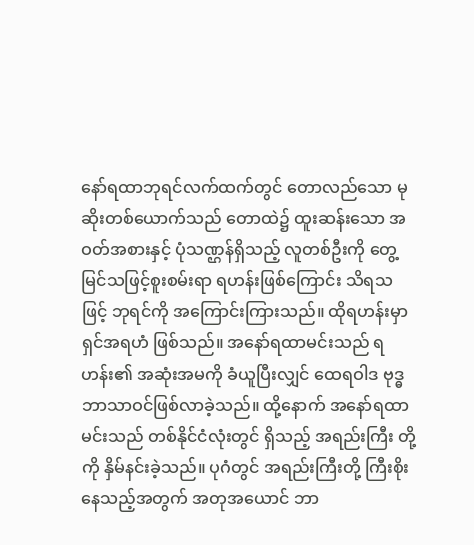နော်ရထာဘုရင်လက်ထက်တွင် တောလည်သော မုဆိုးတစ်ယောက်သည် တောထဲ၌ ထူးဆန်းသော အဝတ်အစားနှင့် ပုံသဏ္ဌန်ရှိသည့် လူတစ်ဦးကို တွေ့မြင်သဖြင့်စူးစမ်းရာ ရဟန်းဖြစ်ကြောင်း သိရသဖြင့် ဘုရင်ကို အကြောင်းကြားသည်။ ထိုရဟန်းမှာ ရှင်အရဟံ ဖြစ်သည်။ အနော်ရထာမင်းသည် ရဟန်း၏ အဆုံးအမကို ခံယူပြီးလျှင် ထေရဝါဒ ဗုဒ္ဓဘာသာဝင်ဖြစ်လာခဲ့သည်။ ထို့နောက် အနော်ရထာမင်းသည် တစ်နိုင်ငံလုံးတွင် ရှိသည့် အရည်းကြီး တို့ကို နှိမ်နင်းခဲ့သည်။ ပုဂံတွင် အရည်းကြီးတို့ ကြီးစိုးနေသည့်အတွက် အတုအယောင် ဘာ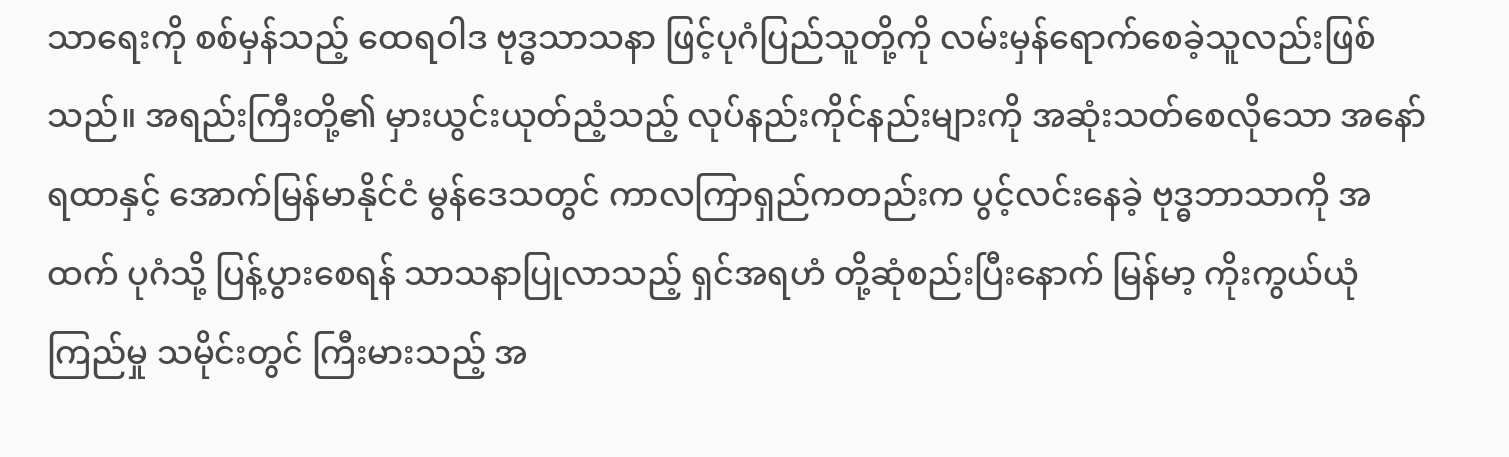သာရေးကို စစ်မှန်သည့် ထေရဝါဒ ဗုဒ္ဓသာသနာ ဖြင့်ပုဂံပြည်သူတို့ကို လမ်းမှန်ရောက်စေခဲ့သူလည်းဖြစ်သည်။ အရည်းကြီးတို့၏ မှားယွင်းယုတ်ညံ့သည့် လုပ်နည်းကိုင်နည်းများကို အဆုံးသတ်စေလိုသော အနော်ရထာနှင့် အောက်မြန်မာနိုင်ငံ မွန်ဒေသတွင် ကာလကြာရှည်ကတည်းက ပွင့်လင်းနေခဲ့ ဗုဒ္ဓဘာသာကို အထက် ပုဂံသို့ ပြန့်ပွားစေရန် သာသနာပြုလာသည့် ရှင်အရဟံ တို့ဆုံစည်းပြီးနောက် မြန်မာ့ ကိုးကွယ်ယုံကြည်မှု သမိုင်းတွင် ကြီးမားသည့် အ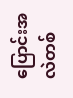ပြောင်းအလဲတစ်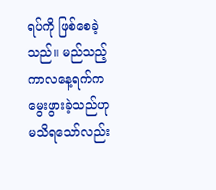ရပ်ကို ဖြစ်စေခဲ့သည်။ မည်သည့် ကာလနေ့ရက်က မွေးဖွားခဲ့သည်ဟု မသိရသော်လည်း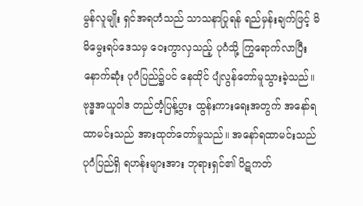မွန်လူမျိုး ရှင်အရဟံသည် သာသနာပြုရန် ရည်မှန်းချက်ဖြင့် မိမိမွေးရပ်ဒေသမှ ဝေးကွာလှသည့် ပုဂံသို့ ကြွရောက်လာပြီးနောက်ဆုံး ပုဂံပြည်၌ပင် နေထိုင် ပျံလွန်တော်မူသွားခဲ့သည်။
ဗုဒ္ဓအယူဝါဒ တည်တံ့ပြန့်ပွား ထွန်းကားရေးအတွက် အနော်ရထာမင်းသည် အားထုတ်တော်မူသည်။ အနော်ရထာမင်းသည် ပုဂံပြည်ရှိ ရဟန်းများအား ဘုရားရှင်၏ ပိဋကတ်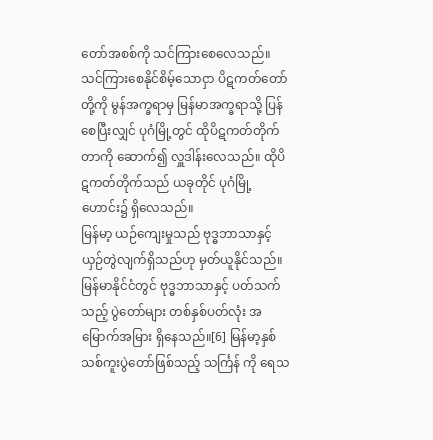တော်အစစ်ကို သင်ကြားစေလေသည်။ သင်ကြားစေနိုင်စိမ့်သောငှာ ပိဋကတ်တော်တို့ကို မွန်အက္ခရာမှ မြန်မာအက္ခရာသို့ ပြန်စေပြီးလျှင် ပုဂံမြို့တွင် ထိုပိဋကတ်တိုက်တာကို ဆောက်၍ လှူဒါန်းလေသည်။ ထိုပိဋကတ်တိုက်သည် ယခုတိုင် ပုဂံမြို့ဟောင်း၌ ရှိလေသည်။
မြန်မာ့ ယဉ်ကျေးမှုသည် ဗုဒ္ဓဘာသာနှင့် ယှဉ်တွဲလျက်ရှိသည်ဟု မှတ်ယူနိုင်သည်။ မြန်မာနိုင်ငံတွင် ဗုဒ္ဓဘာသာနှင့် ပတ်သက်သည့် ပွဲတော်များ တစ်နှစ်ပတ်လုံး အမြောက်အမြား ရှိနေသည်။[6] မြန်မာ့နှစ်သစ်ကူးပွဲတော်ဖြစ်သည့် သင်္ကြန် ကို ရေသ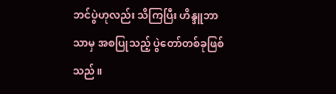ဘင်ပွဲဟုလည်း သိကြပြီး ဟိန္ဒူဘာသာမှ အစပြုသည့် ပွဲတော်တစ်ခုဖြစ်သည်။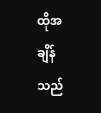ထိုအချိန်သည်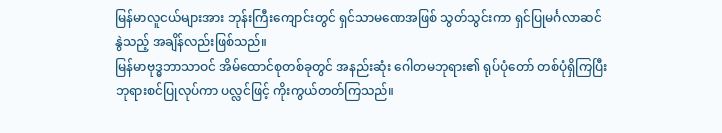မြန်မာလူငယ်များအား ဘုန်းကြီးကျောင်းတွင် ရှင်သာမဏေအဖြစ် သွတ်သွင်းကာ ရှင်ပြုမင်္ဂလာဆင်နွဲသည့် အချိန်လည်းဖြစ်သည်။
မြန်မာဗုဒ္ဓဘာသာဝင် အိမ်ထောင်စုတစ်ခုတွင် အနည်းဆုံး ဂေါတမဘုရား၏ ရုပ်ပုံတော် တစ်ပုံရှိကြပြီး ဘုရားစင်ပြုလုပ်ကာ ပလ္လင်ဖြင့် ကိုးကွယ်တတ်ကြသည်။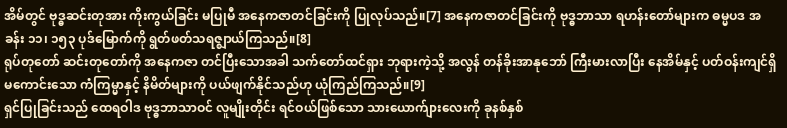အိမ်တွင် ဗုဒ္ဓဆင်းတုအား ကိုးကွယ်ခြင်း မပြုမီ အနေကဇာတင်ခြင်းကို ပြုလုပ်သည်။[7] အနေကဇာတင်ခြင်းကို ဗုဒ္ဓဘာသာ ရဟန်းတော်များက ဓမ္မပဒ အခန်း ၁၁၊ ၁၅၃ ပုဒ်မြောက်ကို ရွတ်ဖတ်သရဇ္ဈာယ်ကြသည်။[8]
ရုပ်တုတော် ဆင်းတုတော်ကို အနေကဇာ တင်ပြီးသောအခါ သက်တော်ထင်ရှား ဘုရားကဲ့သို့ အလွန် တန်ခိုးအာနုဘော် ကြီးမားလာပြီး နေအိမ်နှင့် ပတ်ဝန်းကျင်ရှိ မကောင်းသော ကံကြမ္မာနှင့် နိမိတ်များကို ပယ်ဖျက်နိုင်သည်ဟု ယုံကြည်ကြသည်။[9]
ရှင်ပြုခြင်းသည် ထေရဝါဒ ဗုဒ္ဓဘာသာဝင် လူမျိုးတိုင်း ရင်ဝယ်ဖြစ်သော သားယောက်ျားလေးကို ခုနစ်နှစ်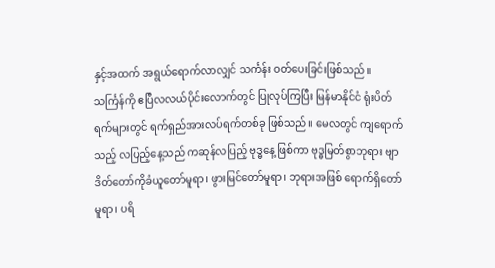နှင့်အထက် အရွယ်ရောက်လာလျှင် သင်္ကန်း ဝတ်ပေးခြင်းဖြစ်သည်။
သင်္ကြန်ကို ဧပြီလလယ်ပိုင်းလောက်တွင် ပြုလုပ်ကြပြီး မြန်မာနိုင်ငံ ရုံးပိတ်ရက်များတွင် ရက်ရှည်အားလပ်ရက်တစ်ခု ဖြစ်သည်။ မေလတွင် ကျရောက်သည့် လပြည့်နေ့သည် ကဆုန်လပြည့် ဗုဒ္ဓနေ့ ဖြစ်ကာ ဗုဒ္ဓမြတ်စွာဘုရား ဗျာဒိတ်တော်ကိုခံယူတော်မူရာ၊ ဖွားမြင်တော်မူရာ၊ ဘုရားအဖြစ် ရောက်ရှိတော်မူရာ၊ ပရိ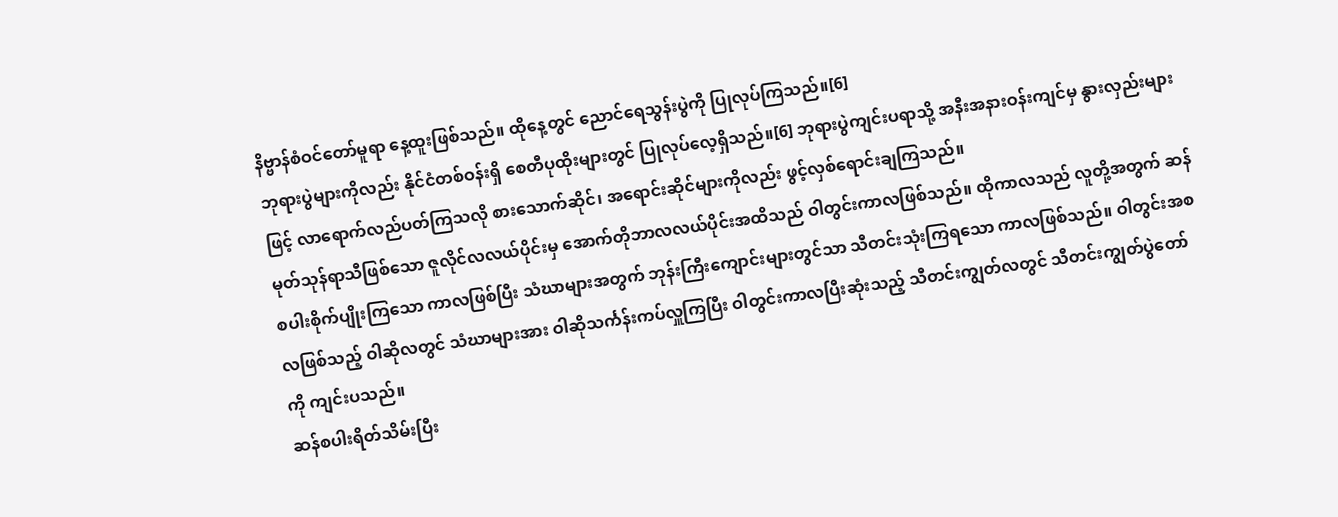နိဗ္ဗာန်စံဝင်တော်မူရာ နေ့ထူးဖြစ်သည်။ ထိုနေ့တွင် ညောင်ရေသွန်းပွဲကို ပြုလုပ်ကြသည်။[6]
ဘုရားပွဲများကိုလည်း နိုင်ငံတစ်ဝန်းရှိ စေတီပုထိုးများတွင် ပြုလုပ်လေ့ရှိသည်။[6] ဘုရားပွဲကျင်းပရာသို့ အနီးအနားဝန်းကျင်မှ နွားလှည်းများဖြင့် လာရောက်လည်ပတ်ကြသလို စားသောက်ဆိုင်၊ အရောင်းဆိုင်များကိုလည်း ဖွင့်လှစ်ရောင်းချကြသည်။
မုတ်သုန်ရာသီဖြစ်သော ဇူလိုင်လလယ်ပိုင်းမှ အောက်တိုဘာလလယ်ပိုင်းအထိသည် ဝါတွင်းကာလဖြစ်သည်။ ထိုကာလသည် လူတို့အတွက် ဆန်စပါးစိုက်ပျိုးကြသော ကာလဖြစ်ပြီး သံဃာများအတွက် ဘုန်းကြီးကျောင်းများတွင်သာ သီတင်းသုံးကြရသော ကာလဖြစ်သည်။ ဝါတွင်းအစလဖြစ်သည့် ဝါဆိုလတွင် သံဃာများအား ဝါဆိုသင်္ကန်းကပ်လှူကြပြီး ဝါတွင်းကာလပြီးဆုံးသည့် သီတင်းကျွတ်လတွင် သီတင်းကျွတ်ပွဲတော်ကို ကျင်းပသည်။
ဆန်စပါးရိတ်သိမ်းပြီး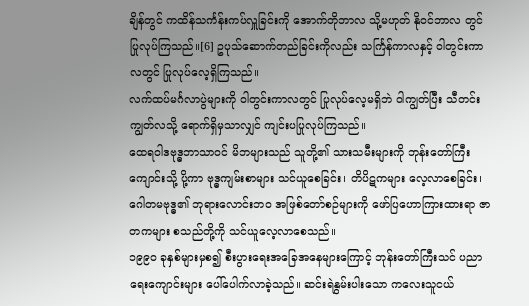ချိန်တွင် ကထိန်သင်္ကန်းကပ်လှူခြင်းကို အောက်တိုဘာလ သို့မဟုတ် နိုဝင်ဘာလ တွင် ပြုလုပ်ကြသည်။[6] ဥပုသ်ဆောက်တည်ခြင်းကိုလည်း သင်္ကြန်ကာလနှင့် ဝါတွင်းကာလတွင် ပြုလုပ်လေ့ရှိကြသည်။
လက်ထပ်မင်္ဂလာပွဲများကို ဝါတွင်းကာလတွင် ပြုလုပ်လေ့မရှိဘဲ ဝါကျွတ်ပြီး သီတင်းကျွတ်လသို့ ရောက်ရှိမှသာလျှင် ကျင်းပပြုလုပ်ကြသည်။
ထေရဝါဒဗုဒ္ဓဘာသာဝင် မိဘများသည် သူတို့၏ သားသမီးများကို ဘုန်းတော်ကြီးကျောင်းသို့ ပို့ကာ ဗုဒ္ဓကျမ်းစာများ သင်ယူစေခြင်း၊ တိပိဋကများ လေ့လာစေခြင်း၊ ဂေါတမဗုဒ္ဓ၏ ဘုရားလောင်းဘဝ အဖြစ်တော်စဉ်များကို ဖော်ပြဟောကြားထားရာ ဇာတကများ စသည်တို့ကို သင်ယူလေ့လာစေသည်။
၁၉၉၀ ခုနှစ်များမှစ၍ စီးပွားရေးအခြေအနေများကြောင့် ဘုန်းတော်ကြီးသင် ပညာရေးကျောင်းများ ပေါ်ပေါက်လာခဲ့သည်။ ဆင်းရဲနွမ်းပါးသော ကလေးသူငယ်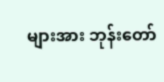များအား ဘုန်းတော်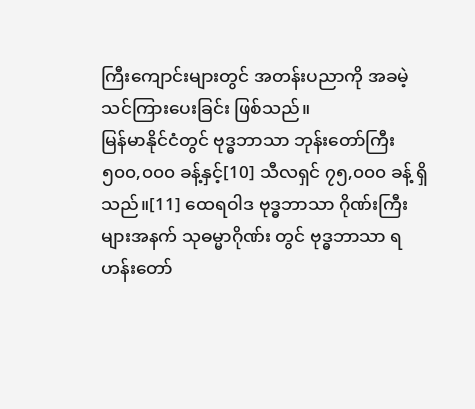ကြီးကျောင်းများတွင် အတန်းပညာကို အခမဲ့ သင်ကြားပေးခြင်း ဖြစ်သည်။
မြန်မာနိုင်ငံတွင် ဗုဒ္ဓဘာသာ ဘုန်းတော်ကြီး ၅၀၀,၀၀၀ ခန့်နှင့်[10] သီလရှင် ၇၅,၀၀၀ ခန့် ရှိသည်။[11] ထေရဝါဒ ဗုဒ္ဓဘာသာ ဂိုဏ်းကြီးများအနက် သုဓမ္မာဂိုဏ်း တွင် ဗုဒ္ဓဘာသာ ရဟန်းတော်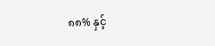၈၈% နှင့်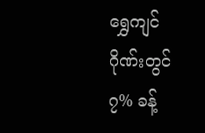ရွှေကျင်ဂိုဏ်းတွင် ၇% ခန့်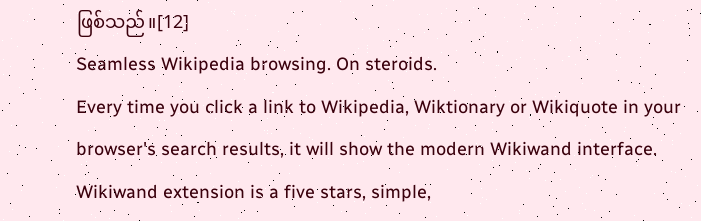ဖြစ်သည်။[12]
Seamless Wikipedia browsing. On steroids.
Every time you click a link to Wikipedia, Wiktionary or Wikiquote in your browser's search results, it will show the modern Wikiwand interface.
Wikiwand extension is a five stars, simple,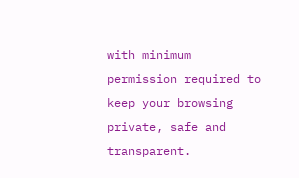with minimum permission required to keep your browsing private, safe and transparent.